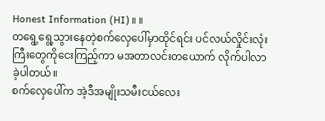Honest Information (HI)။ ။
တရွေ့ရွေ့သွားနေတဲ့စက်လှေပေါ်မှာထိုင်ရင်း ပင်လယ်လှိုင်းလုံးကြီးတွေကိုငေးကြည့်ကာ မအတာလင်းတယောက် လိုက်ပါလာခဲ့ပါတယ်။
စက်လှေပေါ်က အဲ့ဒီအမျိုးသမီးငယ်လေး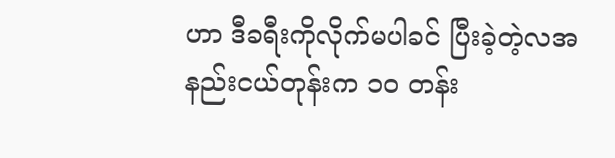ဟာ ဒီခရီးကိုလိုက်မပါခင် ပြီးခဲ့တဲ့လအနည်းငယ်တုန်းက ၁၀ တန်း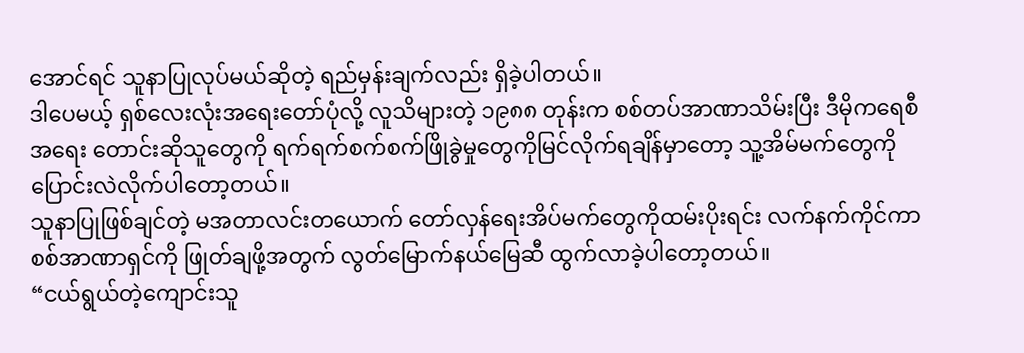အောင်ရင် သူနာပြုလုပ်မယ်ဆိုတဲ့ ရည်မှန်းချက်လည်း ရှိခဲ့ပါတယ်။
ဒါပေမယ့် ရှစ်လေးလုံးအရေးတော်ပုံလို့ လူသိများတဲ့ ၁၉၈၈ တုန်းက စစ်တပ်အာဏာသိမ်းပြီး ဒီမိုကရေစီအရေး တောင်းဆိုသူတွေကို ရက်ရက်စက်စက်ဖြိုခွဲမှုတွေကိုမြင်လိုက်ရချိန်မှာတော့ သူ့အိမ်မက်တွေကို ပြောင်းလဲလိုက်ပါတော့တယ်။
သူနာပြုဖြစ်ချင်တဲ့ မအတာလင်းတယောက် တော်လှန်ရေးအိပ်မက်တွေကိုထမ်းပိုးရင်း လက်နက်ကိုင်ကာ စစ်အာဏာရှင်ကို ဖြုတ်ချဖို့အတွက် လွတ်မြောက်နယ်မြေဆီ ထွက်လာခဲ့ပါတော့တယ်။
“ငယ်ရွယ်တဲ့ကျောင်းသူ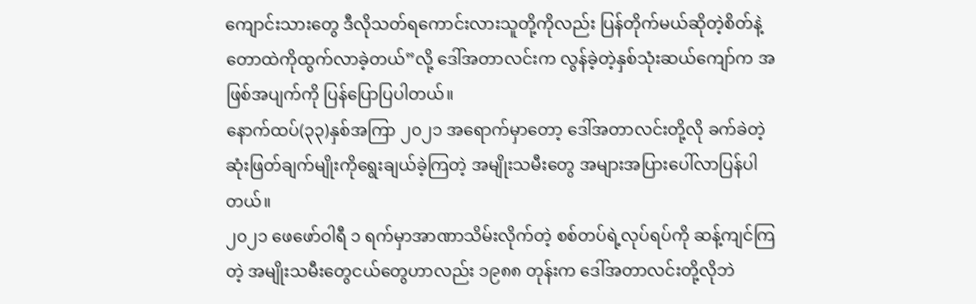ကျောင်းသားတွေ ဒီလိုသတ်ရကောင်းလားသူတို့ကိုလည်း ပြန်တိုက်မယ်ဆိုတဲ့စိတ်နဲ့ တောထဲကိုထွက်လာခဲ့တယ်”လို့ ဒေါ်အတာလင်းက လွန်ခဲ့တဲ့နှစ်သုံးဆယ်ကျော်က အဖြစ်အပျက်ကို ပြန်ပြောပြပါတယ်။
နောက်ထပ်(၃၃)နှစ်အကြာ ၂၀၂၁ အရောက်မှာတော့ ဒေါ်အတာလင်းတို့လို ခက်ခဲတဲ့ဆုံးဖြတ်ချက်မျိုးကိုရွေးချယ်ခဲ့ကြတဲ့ အမျိုးသမီးတွေ အများအပြားပေါ်လာပြန်ပါတယ်။
၂၀၂၁ ဖေဖော်ဝါရီ ၁ ရက်မှာအာဏာသိမ်းလိုက်တဲ့ စစ်တပ်ရဲ့လုပ်ရပ်ကို ဆန့်ကျင်ကြတဲ့ အမျိုးသမီးတွေငယ်တွေဟာလည်း ၁၉၈၈ တုန်းက ဒေါ်အတာလင်းတို့လိုဘဲ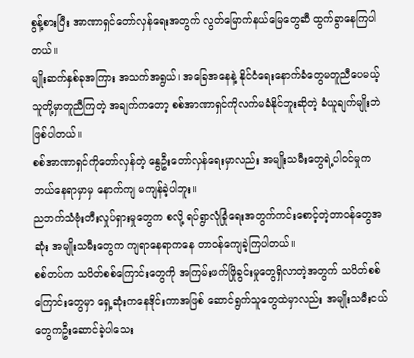စွန့်စားပြီး အာဏာရှင်တော်လှန်ရေးအတွက် လွတ်မြောက်နယ်မြေတွေဆီ ထွက်ခွာနေကြပါတယ်။
မျိုးဆက်နှစ်ခုအကြား အသက်အရွယ်၊ အခြေအနေနဲ့ နိုင်ငံရေးနောက်ခံတွေမတူညီပေမယ့် သူတို့မှာတူညီကြတဲ့ အချက်ကတော့ စစ်အာဏာရှင်ကိုလက်မခံနိုင်ဘူးဆိုတဲ့ ခံယူချက်မျိုးဘဲဖြစ်ပါတယ်။
စစ်အာဏာရှင်ကိုတော်လှန်တဲ့ နွေဦးတော်လှန်ရေးမှာလည်း အမျိုးသမီးတွေရဲ့ပါဝင်မှုက ဘယ်နေရာမှာမှ နောက်ကျ မကျန်ခဲ့ပါဘူး။
ညဘက်သံဗုံးတီးလှုပ်ရှားမှုတွေက စလို့ ရပ်ရွာလုံခြုံရေးအတွက်ကင်းစောင့်တဲ့တာဝန်တွေအဆုံး အမျိုးသမီးတွေက ကျရာနေရာကနေ တာဝန်ကျေခဲ့ကြပါတယ်။
စစ်တပ်က သပိတ်စစ်ကြောင်းတွေကို အကြမ်းဖက်ဖြိုခွင်းမှုတွေရှိလာတဲ့အတွက် သပိတ်စစ်ကြောင်းတွေမှာ ရှေ့ဆုံးကနေဒိုင်းကာအဖြစ် ဆောင်ရွက်သူတွေထဲမှာလည်း အမျိုးသမီးငယ်တွေကဦးဆောင်ခဲ့ပါသေး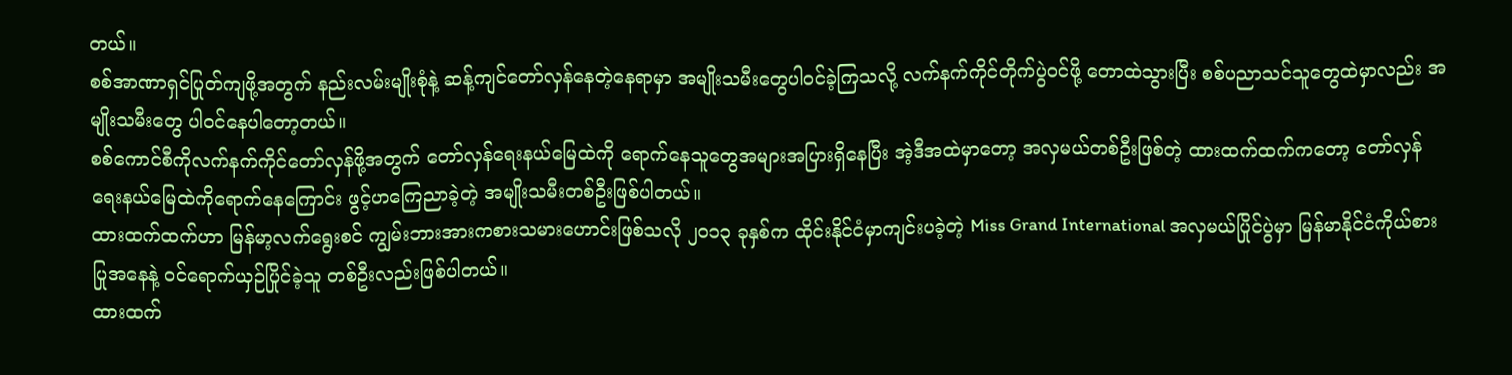တယ်။
စစ်အာဏာရှင်ပြုတ်ကျဖို့အတွက် နည်းလမ်းမျိုးစုံနဲ့ ဆန့်ကျင်တော်လှန်နေတဲ့နေရာမှာ အမျိုးသမီးတွေပါဝင်ခဲ့ကြသလို့ လက်နက်ကိုင်တိုက်ပွဲဝင်ဖို့ တောထဲသွားပြီး စစ်ပညာသင်သူတွေထဲမှာလည်း အမျိုးသမီးတွေ ပါဝင်နေပါတော့တယ်။
စစ်ကောင်စီကိုလက်နက်ကိုင်တော်လှန်ဖို့အတွက် တော်လှန်ရေးနယ်မြေထဲကို ရောက်နေသူတွေအများအပြားရှိနေပြီး အဲ့ဒီအထဲမှာတော့ အလှမယ်တစ်ဦးဖြစ်တဲ့ ထားထက်ထက်ကတော့ တော်လှန်ရေးနယ်မြေထဲကိုရောက်နေကြောင်း ဖွင့်ဟကြေညာခဲ့တဲ့ အမျိုးသမီးတစ်ဦးဖြစ်ပါတယ်။
ထားထက်ထက်ဟာ မြန်မာ့လက်ရွေးစင် ကျွမ်းဘားအားကစားသမားဟောင်းဖြစ်သလို ၂၀၁၃ ခုနှစ်က ထိုင်းနိုင်ငံမှာကျင်းပခဲ့တဲ့ Miss Grand International အလှမယ်ပြိုင်ပွဲမှာ မြန်မာနိုင်ငံကိုယ်စားပြုအနေနဲ့ ဝင်ရောက်ယှဉ်ပြိုင်ခဲ့သူ တစ်ဦးလည်းဖြစ်ပါတယ်။
ထားထက်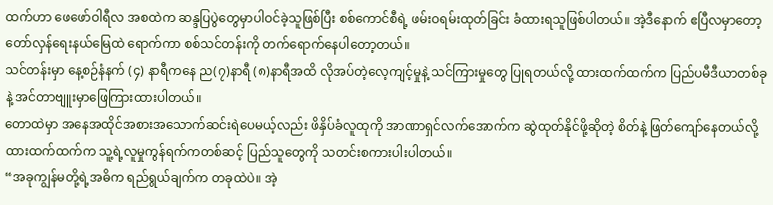ထက်ဟာ ဖေဖော်ဝါရီလ အစထဲက ဆန္ဒပြပွဲတွေမှာပါဝင်ခဲ့သူဖြစ်ပြီး စစ်ကောင်စီရဲ့ ဖမ်းဝရမ်းထုတ်ခြင်း ခံထားရသူဖြစ်ပါတယ်။ အဲ့ဒီနောက် ဧပြီလမှာတော့ တော်လှန်ရေးနယ်မြေထဲ ရောက်ကာ စစ်သင်တန်းကို တက်ရောက်နေပါတော့တယ်။
သင်တန်းမှာ နေ့စဉ်နံနက် (၄) နာရီကနေ ည(၇)နာရီ (၈)နာရီအထိ လိုအပ်တဲ့လေ့ကျင့်မှုနဲ့ သင်ကြားမှုတွေ ပြုရတယ်လို့ ထားထက်ထက်က ပြည်ပမီဒီယာတစ်ခုနဲ့ အင်တာဗျူးမှာဖြေကြားထားပါတယ်။
တောထဲမှာ အနေအထိုင်အစားအသောက်ဆင်းရဲပေမယ့်လည်း ဖိနှိပ်ခံလူထုကို အာဏာရှင်လက်အောက်က ဆွဲထုတ်နိုင်ဖို့ဆိုတဲ့ စိတ်နဲ့ ဖြတ်ကျော်နေတယ်လို့ ထားထက်ထက်က သူ့ရဲ့လူမှုကွန်ရက်ကတစ်ဆင့် ပြည်သူတွေကို သတင်းစကားပါးပါတယ်။
“အခုကျွန်မတို့ရဲ့အဓိက ရည်ရွယ်ချက်က တခုထဲပဲ။ အဲ့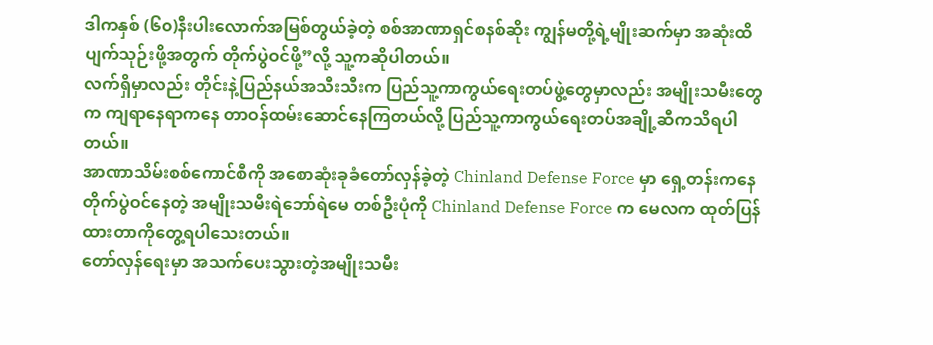ဒါကနှစ် (၆၀)နီးပါးလောက်အမြစ်တွယ်ခဲ့တဲ့ စစ်အာဏာရှင်စနစ်ဆိုး ကျွန်မတို့ရဲ့မျိုးဆက်မှာ အဆုံးထိပျက်သုဉ်းဖို့အတွက် တိုက်ပွဲဝင်ဖို့”လို့ သူ့ကဆိုပါတယ်။
လက်ရှိမှာလည်း တိုင်းနဲ့ပြည်နယ်အသီးသီးက ပြည်သူ့ကာကွယ်ရေးတပ်ဖွဲ့တွေမှာလည်း အမျိုးသမီးတွေက ကျရာနေရာကနေ တာဝန်ထမ်းဆောင်နေကြတယ်လို့ ပြည်သူ့ကာကွယ်ရေးတပ်အချို့ဆီကသိရပါတယ်။
အာဏာသိမ်းစစ်ကောင်စီကို အစောဆုံးခုခံတော်လှန်ခဲ့တဲ့ Chinland Defense Force မှာ ရှေ့တန်းကနေတိုက်ပွဲဝင်နေတဲ့ အမျိုးသမီးရဲဘော်ရဲမေ တစ်ဦးပုံကို Chinland Defense Force က မေလက ထုတ်ပြန်ထားတာကိုတွေ့ရပါသေးတယ်။
တော်လှန်ရေးမှာ အသက်ပေးသွားတဲ့အမျိုးသမီး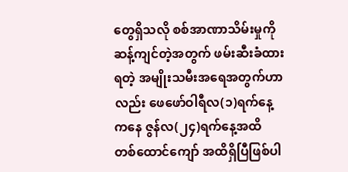တွေရှိသလို စစ်အာဏာသိမ်းမှုကိုဆန့်ကျင်တဲ့အတွက် ဖမ်းဆီးခံထားရတဲ့ အမျိုးသမီးအရေအတွက်ဟာလည်း ဖေဖော်ဝါရီလ(၁)ရက်နေ့ကနေ ဇွန်လ(၂၄)ရက်နေ့အထိ တစ်ထောင်ကျော် အထိရှိပြီဖြစ်ပါ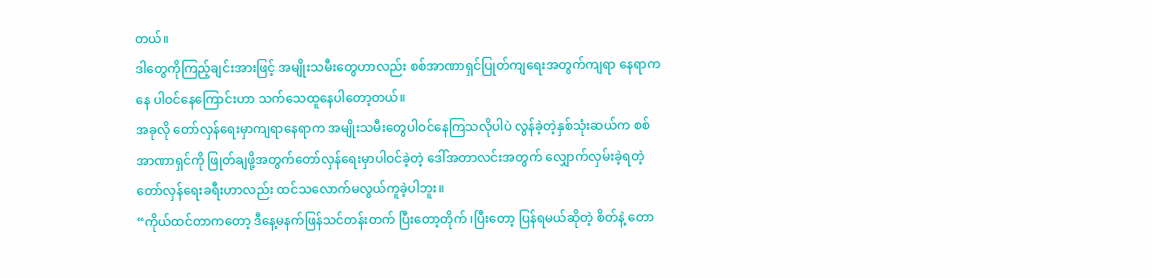တယ်။
ဒါတွေကိုကြည့်ချင်းအားဖြင့် အမျိုးသမီးတွေဟာလည်း စစ်အာဏာရှင်ပြုတ်ကျရေးအတွက်ကျရာ နေရာကနေ ပါဝင်နေကြောင်းဟာ သက်သေထူနေပါတော့တယ်။
အခုလို တော်လှန်ရေးမှာကျရာနေရာက အမျိုးသမီးတွေပါဝင်နေကြသလိုပါပဲ လွန်ခဲ့တဲ့နှစ်သုံးဆယ်က စစ်အာဏာရှင်ကို ဖြုတ်ချဖို့အတွက်တော်လှန်ရေးမှာပါဝင်ခဲ့တဲ့ ဒေါ်အတာလင်းအတွက် လျှောက်လှမ်းခဲ့ရတဲ့ တော်လှန်ရေးခရီးဟာလည်း ထင်သလောက်မလွယ်ကူခဲ့ပါဘူး။
“ကိုယ်ထင်တာကတော့ ဒီနေ့မနက်ဖြန်သင်တန်းတက် ပြီးတော့တိုက် ၊ပြီးတော့ ပြန်ရမယ်ဆိုတဲ့ စိတ်နဲ့ တော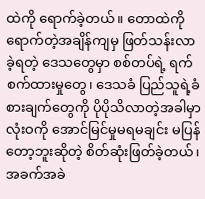ထဲကို ရောက်ခဲ့တယ်။ တောထဲကိုရောက်တဲ့အချိန်ကျမှ ဖြတ်သန်းလာခဲ့ရတဲ့ ဒေသတွေမှာ စစ်တပ်ရဲ့ ရက်စက်ထားမှုတွေ၊ ဒေသခံ ပြည်သူရဲ့ခံစားချက်တွေကို ပိုပိုသိလာတဲ့အခါမှာ လုံးဝကို အောင်မြင်မှုမရမချင်း မပြန်တော့ဘူးဆိုတဲ့ စိတ်ဆုံးဖြတ်ခဲ့တယ်၊ အခက်အခဲ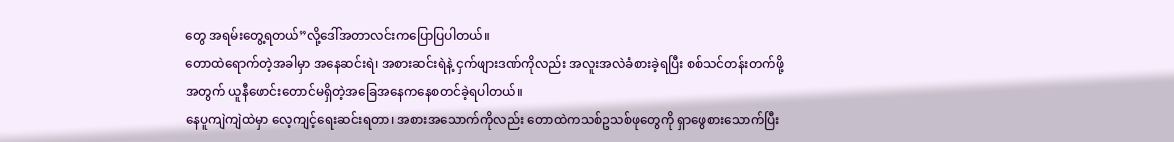တွေ အရမ်းတွေ့ရတယ်”လို့ဒေါ်အတာလင်းကပြောပြပါတယ်။
တောထဲရောက်တဲ့အခါမှာ အနေဆင်းရဲ၊ အစားဆင်းရဲနဲ့ ငှက်ဖျားဒဏ်ကိုလည်း အလူးအလဲခံစားခဲ့ရပြီး စစ်သင်တန်းတက်ဖို့အတွက် ယူနီဖောင်းတောင်မရှိတဲ့အခြေအနေကနေစတင်ခဲ့ရပါတယ်။
နေပူကျဲကျဲထဲမှာ လေ့ကျင့်ရေးဆင်းရတာ၊ အစားအသောက်ကိုလည်း တောထဲကသစ်ဥသစ်ဖုတွေကို ရှာဖွေစားသောက်ပြီး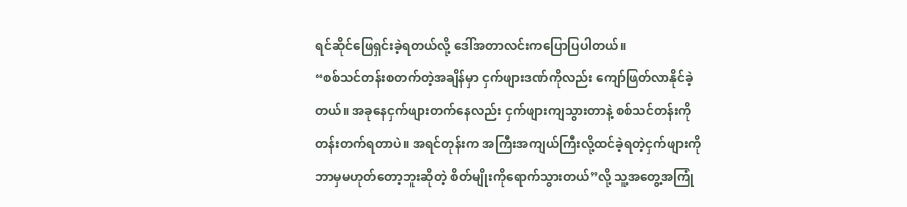ရင်ဆိုင်ဖြေရှင်းခဲ့ရတယ်လို့ ဒေါ်အတာလင်းကပြောပြပါတယ်။
“စစ်သင်တန်းစတက်တဲ့အချိန်မှာ ငှက်ဖျားဒဏ်ကိုလည်း ကျော်ဖြတ်လာနိုင်ခဲ့တယ်။ အခုနေငှက်ဖျားတက်နေလည်း ငှက်ဖျားကျသွားတာနဲ့ စစ်သင်တန်းကိုတန်းတက်ရတာပဲ။ အရင်တုန်းက အကြီးအကျယ်ကြီးလို့ထင်ခဲ့ရတဲ့ငှက်ဖျားကို ဘာမှမဟုတ်တော့ဘူးဆိုတဲ့ စိတ်မျိုးကိုရောက်သွားတယ်”လို့ သူ့အတွေ့အကြုံ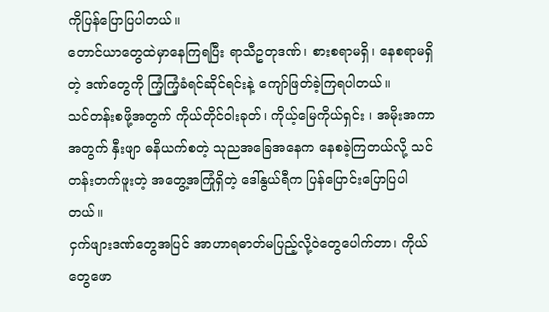ကိုပြန်ပြောပြပါတယ်။
တောင်ယာတွေထဲမှာနေကြရပြီး ရာသီဥတုဒဏ်၊ စားစရာမရှိ၊ နေစရာမရှိတဲ့ ဒဏ်တွေကို ကြံ့ကြံ့ခံရင်ဆိုင်ရင်းနဲ့ ကျော်ဖြတ်ခဲ့ကြရပါတယ်။
သင်တန်းစဖို့အတွက် ကိုယ်တိုင်ဝါးခုတ်၊ ကိုယ့်မြေကိုယ်ရှင်း ၊ အမိုးအကာအတွက် နှီးဖျာ ဓနိယက်စတဲ့ သုညအခြေအနေက နေစခဲ့ကြတယ်လို့ သင်တန်းတက်ဖူးတဲ့ အတွေ့အကြုံရှိတဲ့ ဒေါ်နွယ်ရီက ပြန်ပြောင်းပြောပြပါတယ်။
ငှက်ဖျားဒဏ်တွေအပြင် အာဟာရဓာတ်မပြည့်လို့ဝဲတွေပေါက်တာ၊ ကိုယ်တွေဖော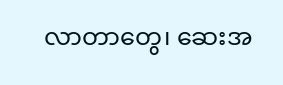လာတာတွေ၊ ဆေးအ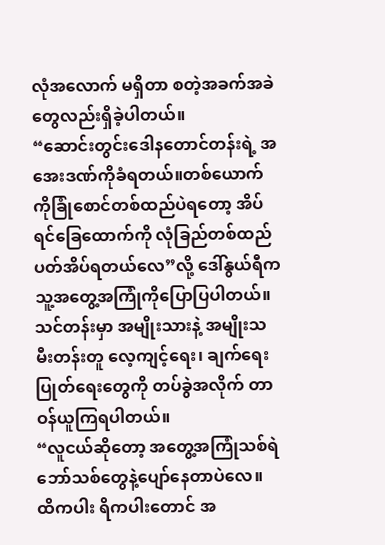လုံအလောက် မရှိတာ စတဲ့အခက်အခဲတွေလည်းရှိခဲ့ပါတယ်။
“ဆောင်းတွင်းဒေါနတောင်တန်းရဲ့ အအေးဒဏ်ကိုခံရတယ်။တစ်ယောက်ကိုခြုံစောင်တစ်ထည်ပဲရတော့ အိပ်ရင်ခြေထောက်ကို လုံခြည်တစ်ထည်ပတ်အိပ်ရတယ်လေ”လို့ ဒေါ်နွယ်ရီက သူ့အတွေ့အကြုံကိုပြောပြပါတယ်။
သင်တန်းမှာ အမျိုးသားနဲ့ အမျိုးသမီးတန်းတူ လေ့ကျင့်ရေး၊ ချက်ရေးပြုတ်ရေးတွေကို တပ်ခွဲအလိုက် တာဝန်ယူကြရပါတယ်။
“လူငယ်ဆိုတော့ အတွေ့အကြုံသစ်ရဲဘော်သစ်တွေနဲ့ပျော်နေတာပဲလေ။ ထိကပါး ရိကပါးတောင် အ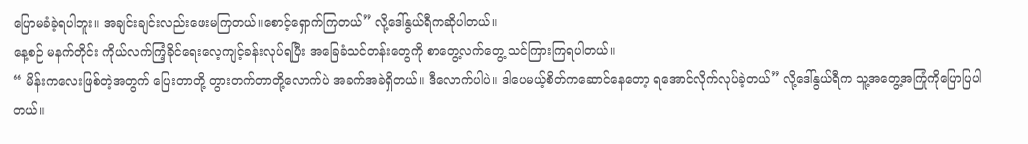ပြောမခံခဲ့ရပါဘူး။ အချင်းချင်းလည်းဖေးမကြတယ်။စောင့်ရှောက်ကြတယ်” လို့ဒေါ်နွယ်ရီကဆိုပါတယ်။
နေ့စဉ် မနက်တိုင်း ကိုယ်လက်ကြံ့ခိုင်ရေးလေ့ကျင့်ခန်းလုပ်ရပြီး အခြေခံသင်တန်းတွေကို စာတွေ့လက်တွေ့ သင်ကြားကြရပါတယ်။
“ မိန်းကလေးဖြစ်တဲ့အတွက် ပြေးတာတို့ တွားတက်တာတို့လောက်ပဲ အခက်အခဲရှိတယ်။ ဒီလောက်ပါပဲ။ ဒါပေမယ့်စိတ်ကဆောင်နေတော့ ရအောင်လိုက်လုပ်ခဲ့တယ်” လို့ဒေါ်နွယ်ရီက သူ့အတွေ့အကြုံကိုပြောပြပါတယ်။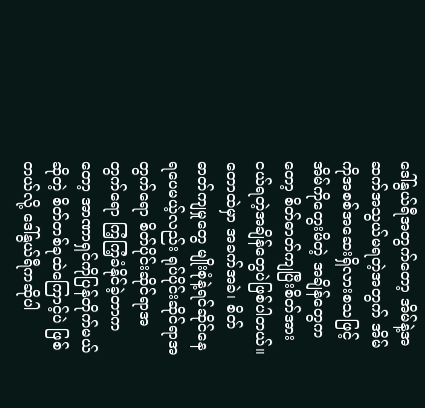ဒေါ်နွယ်ရီအတွက်တော့ အိမ်နဲ့အဆက်အသွယ်မရတဲ့အတွက် အိမ်ကိုအစစ်အဆေးရှိလားစသဖြင့် အိမ်ကိုတွေးမိတဲ့ အချိန်တွေကတော့ စိတ်ဓာတ်ကျပြီးစိတ်အားငယ်ရတဲ့အချိန်တွေပဲဖြစ်ပါတယ်။
တောထဲမှာ အခက်အခဲ၊ စိတ်ဓာတ်ကျမှုတွေ မျိုးစုံနဲ့ရင်ဆိုင်နေရပေမယ့်လည်း ရုပ်ပိုင်းဆိုင်ရာအတွက်ရော စိတ်ပိုင်းဆိုင်ရာအတွက်ရော ကြံ့ကြံ့ခံနိုင်ခဲ့တာကတော့ အာဏာရှင်ကိုပြန်တိုက်မယ်ဆိုတဲ့ စိတ်တစ်ခုထဲကြောင့်ပဲ ဖြစ်တယ်လို့ ဒေါ်နွယ်ရီကဆိုပါ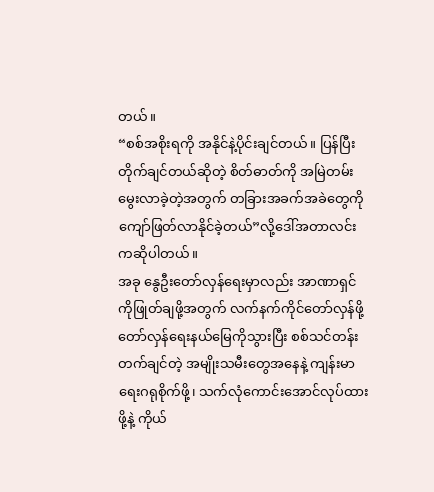တယ်။
“စစ်အစိုးရကို အနိုင်နဲ့ပိုင်းချင်တယ်။ ပြန်ပြီးတိုက်ချင်တယ်ဆိုတဲ့ စိတ်ဓာတ်ကို အမြဲတမ်းမွေးလာခဲ့တဲ့အတွက် တခြားအခက်အခဲတွေကိုကျော်ဖြတ်လာနိုင်ခဲ့တယ်”လို့ဒေါ်အတာလင်းကဆိုပါတယ်။
အခု နွေဦးတော်လှန်ရေးမှာလည်း အာဏာရှင်ကိုဖြုတ်ချဖို့အတွက် လက်နက်ကိုင်တော်လှန်ဖို့ တော်လှန်ရေးနယ်မြေကိုသွားပြီး စစ်သင်တန်းတက်ချင်တဲ့ အမျိုးသမီးတွေအနေနဲ့ ကျန်းမာရေးဂရုစိုက်ဖို့၊ သက်လုံကောင်းအောင်လုပ်ထားဖို့နဲ့ ကိုယ်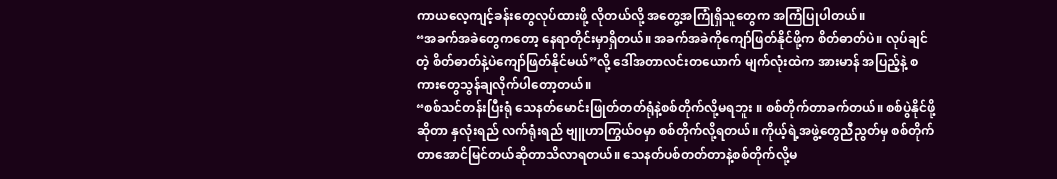ကာယလေ့ကျင့်ခန်းတွေလုပ်ထားဖို့ လိုတယ်လို့ အတွေ့အကြုံရှိသူတွေက အကြံပြုပါတယ်။
“အခက်အခဲတွေကတော့ နေရာတိုင်းမှာရှိတယ်။ အခက်အခဲကိုကျော်ဖြတ်နိုင်ဖို့က စိတ်ဓာတ်ပဲ။ လုပ်ချင်တဲ့ စိတ်ဓာတ်နဲ့ပဲကျော်ဖြတ်နိုင်မယ်”လို့ ဒေါ်အတာလင်းတယောက် မျက်လုံးထဲက အားမာန် အပြည့်နဲ့ စကားတွေသွန်ချလိုက်ပါတော့တယ်။
“စစ်သင်တန်းပြီးရုံ သေနတ်မောင်းဖြုတ်တတ်ရုံနဲ့စစ်တိုက်လို့မရဘူး ။ စစ်တိုက်တာခက်တယ်။ စစ်ပွဲနိုင်ဖို့ဆိုတာ နှလုံးရည် လက်ရုံးရည် ဗျူဟာကြွယ်ဝမှာ စစ်တိုက်လို့ရတယ်။ ကိုယ့်ရဲ့အဖွဲ့တွေညီညွတ်မှ စစ်တိုက်တာအောင်မြင်တယ်ဆိုတာသိလာရတယ်။ သေနတ်ပစ်တတ်တာနဲ့စစ်တိုက်လို့မ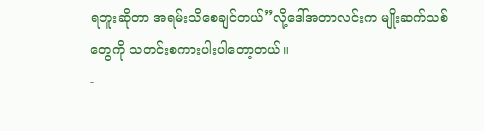ရဘူးဆိုတာ အရမ်းသိစေချင်တယ်”လို့ဒေါ်အတာလင်းက မျိုးဆက်သစ်တွေကို သတင်းစကားပါးပါတော့တယ်။
-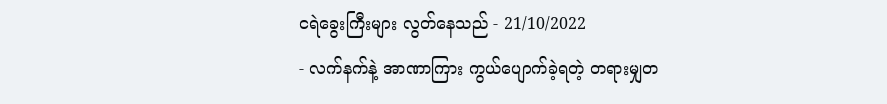ငရဲခွေးကြီးများ လွတ်နေသည် - 21/10/2022
- လက်နက်နဲ့ အာဏာကြား ကွယ်ပျောက်ခဲ့ရတဲ့ တရားမျှတ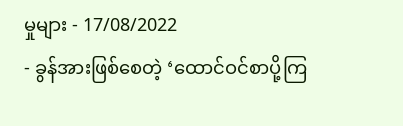မှုများ - 17/08/2022
- ခွန်အားဖြစ်စေတဲ့ ‘ထောင်ဝင်စာပို့ကြ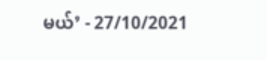မယ်’ - 27/10/2021